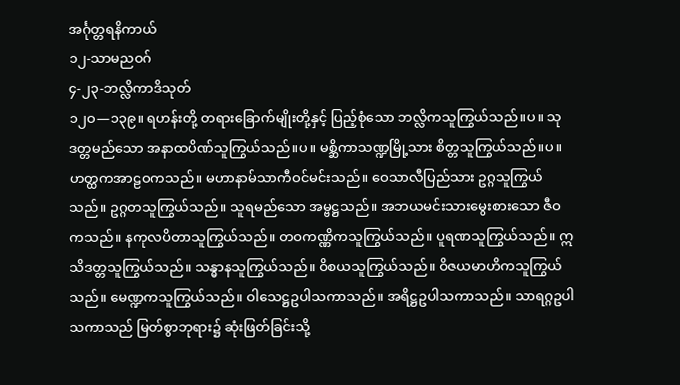အင်္ဂုတ္တရနိကာယ်
၁၂-သာမညဝဂ်
၄-၂၃-ဘလ္လိကာဒိသုတ်
၁၂ဝ—၁၃၉။ ရဟန်းတို့ တရားခြောက်မျိုးတို့နှင့် ပြည့်စုံသော ဘလ္လိကသူကြွယ်သည်။ပ။ သုဒတ္တမည်သော အနာထပိဏ်သူကြွယ်သည်။ပ။ မစ္ဆိကာသဏ္ဍမြို့သား စိတ္တသူကြွယ်သည်။ပ။ ဟတ္ထကအာဠဝကသည်။ မဟာနာမ်သာကီဝင်မင်းသည်။ ဝေသာလီပြည်သား ဥဂ္ဂသူကြွယ်သည်။ ဥဂ္ဂတသူကြွယ်သည်။ သူရမည်သော အမ္ဗဋ္ဌသည်။ အဘယမင်းသားမွေးစားသော ဇီဝကသည်။ နကုလပိတာသူကြွယ်သည်။ တဝကဏ္ဏိကသူကြွယ်သည်။ ပူရဏသူကြွယ်သည်။ ဣသိဒတ္တသူကြွယ်သည်။ သန္ဓာနသူကြွယ်သည်။ ဝိစယသူကြွယ်သည်။ ဝိဇယမာဟိကသူကြွယ်သည်။ မေဏ္ဍကသူကြွယ်သည်။ ဝါသေဋ္ဌဥပါသကာသည်။ အရိဋ္ဌဥပါသကာသည်။ သာရဂ္ဂဥပါသကာသည် မြတ်စွာဘုရား၌ ဆုံးဖြတ်ခြင်းသို့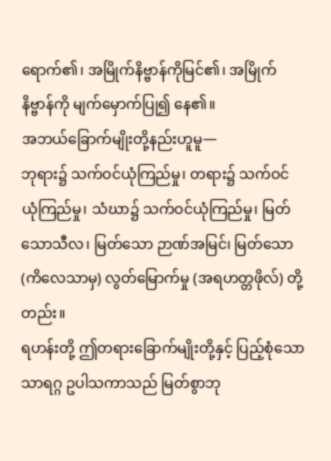ရောက်၏၊ အမြိုက်နိဗ္ဗာန်ကိုမြင်၏၊ အမြိုက်နိဗ္ဗာန်ကို မျက်မှောက်ပြု၍ နေ၏။
အဘယ်ခြောက်မျိုးတို့နည်းဟူမူ—
ဘုရား၌ သက်ဝင်ယုံကြည်မှု၊ တရား၌ သက်ဝင်ယုံကြည်မှု၊ သံဃာ၌ သက်ဝင်ယုံကြည်မှု၊ မြတ်သောသီလ၊ မြတ်သော ဉာဏ်အမြင်၊ မြတ်သော (ကိလေသာမှ) လွတ်မြောက်မှု (အရဟတ္တဖိုလ်) တို့တည်း။
ရဟန်းတို့ ဤတရားခြောက်မျိုးတို့နှင့် ပြည့်စုံသော သာရဂ္ဂ ဥပါသကာသည် မြတ်စွာဘု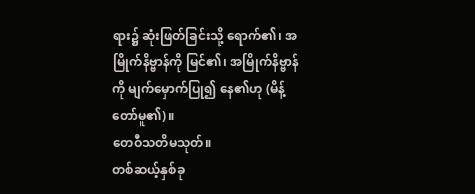ရား၌ ဆုံးဖြတ်ခြင်းသို့ ရောက်၏၊ အမြိုက်နိဗ္ဗာန်ကို မြင်၏၊ အမြိုက်နိဗ္ဗာန်ကို မျက်မှောက်ပြု၍ နေ၏ဟု (မိန့်တော်မူ၏)။
တေဝီသတိမသုတ်။
တစ်ဆယ့်နှစ်ခု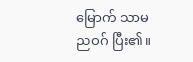မြောက် သာမညဝဂ် ပြီး၏။